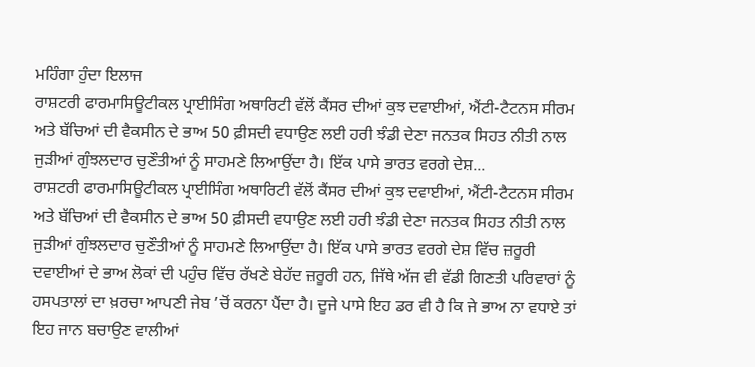ਮਹਿੰਗਾ ਹੁੰਦਾ ਇਲਾਜ
ਰਾਸ਼ਟਰੀ ਫਾਰਮਾਸਿਊਟੀਕਲ ਪ੍ਰਾਈਸਿੰਗ ਅਥਾਰਿਟੀ ਵੱਲੋਂ ਕੈਂਸਰ ਦੀਆਂ ਕੁਝ ਦਵਾਈਆਂ, ਐਂਟੀ-ਟੈਟਨਸ ਸੀਰਮ ਅਤੇ ਬੱਚਿਆਂ ਦੀ ਵੈਕਸੀਨ ਦੇ ਭਾਅ 50 ਫ਼ੀਸਦੀ ਵਧਾਉਣ ਲਈ ਹਰੀ ਝੰਡੀ ਦੇਣਾ ਜਨਤਕ ਸਿਹਤ ਨੀਤੀ ਨਾਲ ਜੁੜੀਆਂ ਗੁੰਝਲਦਾਰ ਚੁਣੌਤੀਆਂ ਨੂੰ ਸਾਹਮਣੇ ਲਿਆਉਂਦਾ ਹੈ। ਇੱਕ ਪਾਸੇ ਭਾਰਤ ਵਰਗੇ ਦੇਸ਼...
ਰਾਸ਼ਟਰੀ ਫਾਰਮਾਸਿਊਟੀਕਲ ਪ੍ਰਾਈਸਿੰਗ ਅਥਾਰਿਟੀ ਵੱਲੋਂ ਕੈਂਸਰ ਦੀਆਂ ਕੁਝ ਦਵਾਈਆਂ, ਐਂਟੀ-ਟੈਟਨਸ ਸੀਰਮ ਅਤੇ ਬੱਚਿਆਂ ਦੀ ਵੈਕਸੀਨ ਦੇ ਭਾਅ 50 ਫ਼ੀਸਦੀ ਵਧਾਉਣ ਲਈ ਹਰੀ ਝੰਡੀ ਦੇਣਾ ਜਨਤਕ ਸਿਹਤ ਨੀਤੀ ਨਾਲ ਜੁੜੀਆਂ ਗੁੰਝਲਦਾਰ ਚੁਣੌਤੀਆਂ ਨੂੰ ਸਾਹਮਣੇ ਲਿਆਉਂਦਾ ਹੈ। ਇੱਕ ਪਾਸੇ ਭਾਰਤ ਵਰਗੇ ਦੇਸ਼ ਵਿੱਚ ਜ਼ਰੂਰੀ ਦਵਾਈਆਂ ਦੇ ਭਾਅ ਲੋਕਾਂ ਦੀ ਪਹੁੰਚ ਵਿੱਚ ਰੱਖਣੇ ਬੇਹੱਦ ਜ਼ਰੂਰੀ ਹਨ, ਜਿੱਥੇ ਅੱਜ ਵੀ ਵੱਡੀ ਗਿਣਤੀ ਪਰਿਵਾਰਾਂ ਨੂੰ ਹਸਪਤਾਲਾਂ ਦਾ ਖ਼ਰਚਾ ਆਪਣੀ ਜੇਬ ’ਚੋਂ ਕਰਨਾ ਪੈਂਦਾ ਹੈ। ਦੂਜੇ ਪਾਸੇ ਇਹ ਡਰ ਵੀ ਹੈ ਕਿ ਜੇ ਭਾਅ ਨਾ ਵਧਾਏ ਤਾਂ ਇਹ ਜਾਨ ਬਚਾਉਣ ਵਾਲੀਆਂ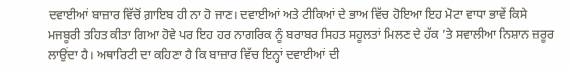ਦਵਾਈਆਂ ਬਾਜ਼ਾਰ ਵਿੱਚੋਂ ਗ਼ਾਇਬ ਹੀ ਨਾ ਹੋ ਜਾਣ। ਦਵਾਈਆਂ ਅਤੇ ਟੀਕਿਆਂ ਦੇ ਭਾਅ ਵਿੱਚ ਹੋਇਆ ਇਹ ਮੋਟਾ ਵਾਧਾ ਭਾਵੇਂ ਕਿਸੇ ਮਜਬੂਰੀ ਤਹਿਤ ਕੀਤਾ ਗਿਆ ਹੋਵੇ ਪਰ ਇਹ ਹਰ ਨਾਗਰਿਕ ਨੂੰ ਬਰਾਬਰ ਸਿਹਤ ਸਹੂਲਤਾਂ ਮਿਲਣ ਦੇ ਹੱਕ ’ਤੇ ਸਵਾਲੀਆ ਨਿਸ਼ਾਨ ਜ਼ਰੂਰ ਲਾਉਂਦਾ ਹੈ। ਅਥਾਰਿਟੀ ਦਾ ਕਹਿਣਾ ਹੈ ਕਿ ਬਾਜ਼ਾਰ ਵਿੱਚ ਇਨ੍ਹਾਂ ਦਵਾਈਆਂ ਦੀ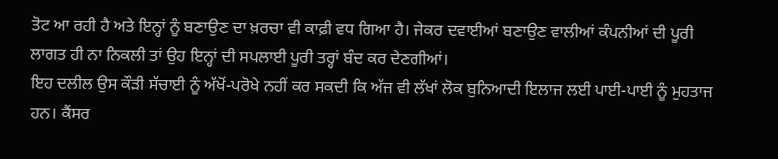ਤੋਟ ਆ ਰਹੀ ਹੈ ਅਤੇ ਇਨ੍ਹਾਂ ਨੂੰ ਬਣਾਉਣ ਦਾ ਖ਼ਰਚਾ ਵੀ ਕਾਫ਼ੀ ਵਧ ਗਿਆ ਹੈ। ਜੇਕਰ ਦਵਾਈਆਂ ਬਣਾਉਣ ਵਾਲੀਆਂ ਕੰਪਨੀਆਂ ਦੀ ਪੂਰੀ ਲਾਗਤ ਹੀ ਨਾ ਨਿਕਲੀ ਤਾਂ ਉਹ ਇਨ੍ਹਾਂ ਦੀ ਸਪਲਾਈ ਪੂਰੀ ਤਰ੍ਹਾਂ ਬੰਦ ਕਰ ਦੇਣਗੀਆਂ।
ਇਹ ਦਲੀਲ ਉਸ ਕੌੜੀ ਸੱਚਾਈ ਨੂੰ ਅੱਖੋਂ-ਪਰੋਖੇ ਨਹੀਂ ਕਰ ਸਕਦੀ ਕਿ ਅੱਜ ਵੀ ਲੱਖਾਂ ਲੋਕ ਬੁਨਿਆਦੀ ਇਲਾਜ ਲਈ ਪਾਈ-ਪਾਈ ਨੂੰ ਮੁਹਤਾਜ ਹਨ। ਕੈਂਸਰ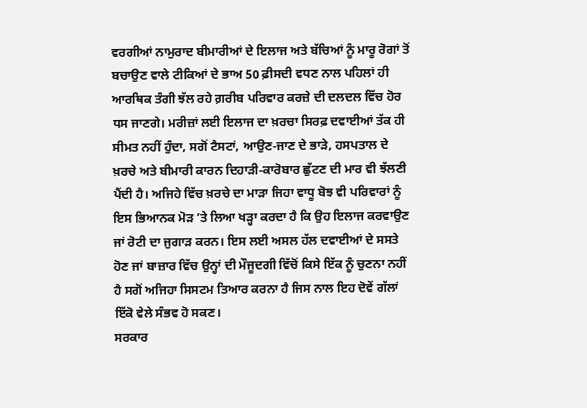ਵਰਗੀਆਂ ਨਾਮੁਰਾਦ ਬੀਮਾਰੀਆਂ ਦੇ ਇਲਾਜ ਅਤੇ ਬੱਚਿਆਂ ਨੂੰ ਮਾਰੂ ਰੋਗਾਂ ਤੋਂ ਬਚਾਉਣ ਵਾਲੇ ਟੀਕਿਆਂ ਦੇ ਭਾਅ 50 ਫ਼ੀਸਦੀ ਵਧਣ ਨਾਲ ਪਹਿਲਾਂ ਹੀ ਆਰਥਿਕ ਤੰਗੀ ਝੱਲ ਰਹੇ ਗ਼ਰੀਬ ਪਰਿਵਾਰ ਕਰਜ਼ੇ ਦੀ ਦਲਦਲ ਵਿੱਚ ਹੋਰ ਧਸ ਜਾਣਗੇ। ਮਰੀਜ਼ਾਂ ਲਈ ਇਲਾਜ ਦਾ ਖ਼ਰਚਾ ਸਿਰਫ਼ ਦਵਾਈਆਂ ਤੱਕ ਹੀ ਸੀਮਤ ਨਹੀਂ ਹੁੰਦਾ, ਸਗੋਂ ਟੈਸਟਾਂ, ਆਉਣ-ਜਾਣ ਦੇ ਭਾੜੇ, ਹਸਪਤਾਲ ਦੇ ਖ਼ਰਚੇ ਅਤੇ ਬੀਮਾਰੀ ਕਾਰਨ ਦਿਹਾੜੀ-ਕਾਰੋਬਾਰ ਛੁੱਟਣ ਦੀ ਮਾਰ ਵੀ ਝੱਲਣੀ ਪੈਂਦੀ ਹੈ। ਅਜਿਹੇ ਵਿੱਚ ਖ਼ਰਚੇ ਦਾ ਮਾੜਾ ਜਿਹਾ ਵਾਧੂ ਬੋਝ ਵੀ ਪਰਿਵਾਰਾਂ ਨੂੰ ਇਸ ਭਿਆਨਕ ਮੋੜ ’ਤੇ ਲਿਆ ਖੜ੍ਹਾ ਕਰਦਾ ਹੈ ਕਿ ਉਹ ਇਲਾਜ ਕਰਵਾਉਣ ਜਾਂ ਰੋਟੀ ਦਾ ਜੁਗਾੜ ਕਰਨ। ਇਸ ਲਈ ਅਸਲ ਹੱਲ ਦਵਾਈਆਂ ਦੇ ਸਸਤੇ ਹੋਣ ਜਾਂ ਬਾਜ਼ਾਰ ਵਿੱਚ ਉਨ੍ਹਾਂ ਦੀ ਮੌਜੂਦਗੀ ਵਿੱਚੋਂ ਕਿਸੇ ਇੱਕ ਨੂੰ ਚੁਣਨਾ ਨਹੀਂ ਹੈ ਸਗੋਂ ਅਜਿਹਾ ਸਿਸਟਮ ਤਿਆਰ ਕਰਨਾ ਹੈ ਜਿਸ ਨਾਲ ਇਹ ਦੋਵੇਂ ਗੱਲਾਂ ਇੱਕੋ ਵੇਲੇ ਸੰਭਵ ਹੋ ਸਕਣ।
ਸਰਕਾਰ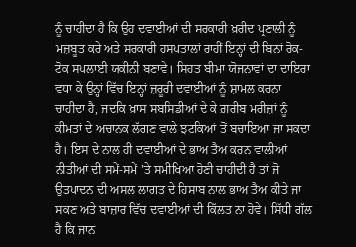ਨੂੰ ਚਾਹੀਦਾ ਹੈ ਕਿ ਉਹ ਦਵਾਈਆਂ ਦੀ ਸਰਕਾਰੀ ਖ਼ਰੀਦ ਪ੍ਰਣਾਲੀ ਨੂੰ ਮਜ਼ਬੂਤ ਕਰੇ ਅਤੇ ਸਰਕਾਰੀ ਹਸਪਤਾਲਾਂ ਰਾਹੀਂ ਇਨ੍ਹਾਂ ਦੀ ਬਿਨਾਂ ਰੋਕ-ਟੋਕ ਸਪਲਾਈ ਯਕੀਨੀ ਬਣਾਵੇ। ਸਿਹਤ ਬੀਮਾ ਯੋਜਨਾਵਾਂ ਦਾ ਦਾਇਰਾ ਵਧਾ ਕੇ ਉਨ੍ਹਾਂ ਵਿੱਚ ਇਨ੍ਹਾਂ ਜ਼ਰੂਰੀ ਦਵਾਈਆਂ ਨੂੰ ਸ਼ਾਮਲ ਕਰਨਾ ਚਾਹੀਦਾ ਹੈ, ਜਦਕਿ ਖ਼ਾਸ ਸਬਸਿਡੀਆਂ ਦੇ ਕੇ ਗ਼ਰੀਬ ਮਰੀਜ਼ਾਂ ਨੂੰ ਕੀਮਤਾਂ ਦੇ ਅਚਾਨਕ ਲੱਗਣ ਵਾਲੇ ਝਟਕਿਆਂ ਤੋਂ ਬਚਾਇਆ ਜਾ ਸਕਦਾ ਹੈ। ਇਸ ਦੇ ਨਾਲ ਹੀ ਦਵਾਈਆਂ ਦੇ ਭਾਅ ਤੈਅ ਕਰਨ ਵਾਲੀਆਂ ਨੀਤੀਆਂ ਦੀ ਸਮੇਂ-ਸਮੇਂ ’ਤੇ ਸਮੀਖਿਆ ਹੋਣੀ ਚਾਹੀਦੀ ਹੈ ਤਾਂ ਜੋ ਉਤਪਾਦਨ ਦੀ ਅਸਲ ਲਾਗਤ ਦੇ ਹਿਸਾਬ ਨਾਲ ਭਾਅ ਤੈਅ ਕੀਤੇ ਜਾ ਸਕਣ ਅਤੇ ਬਾਜ਼ਾਰ ਵਿੱਚ ਦਵਾਈਆਂ ਦੀ ਕਿੱਲਤ ਨਾ ਹੋਵੇ। ਸਿੱਧੀ ਗੱਲ ਹੈ ਕਿ ਜਾਨ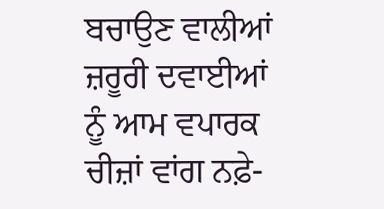ਬਚਾਉਣ ਵਾਲੀਆਂ ਜ਼ਰੂਰੀ ਦਵਾਈਆਂ ਨੂੰ ਆਮ ਵਪਾਰਕ ਚੀਜ਼ਾਂ ਵਾਂਗ ਨਫ਼ੇ-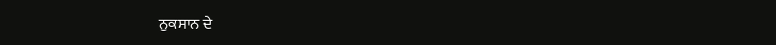ਨੁਕਸਾਨ ਦੇ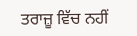ਤਰਾਜ਼ੂ ਵਿੱਚ ਨਹੀਂ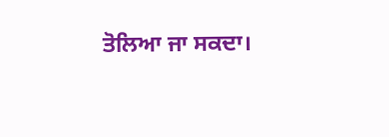ਤੋਲਿਆ ਜਾ ਸਕਦਾ।